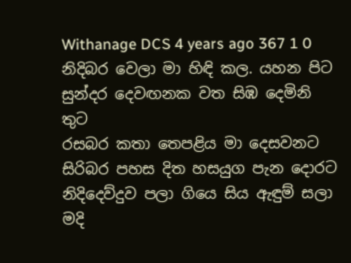Withanage DCS 4 years ago 367 1 0
නිදිබර වෙලා මා හිඳි කල. යහන පිට
සුන්දර දෙවඟනක වත සිඹ දෙමිනි තුට
රසබර කතා තෙපළිය මා දෙසවනට
සිරිබර පහස දිත හසයුග පැන දොරට
නිදිදෙව්දුව පලා ගියෙ සිය ඇඳුම් සලා
මදි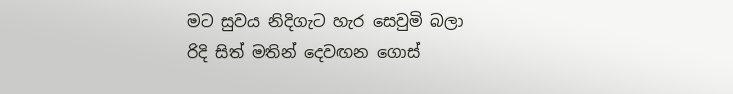මට සුවය නිදිගැට හැර සෙවුමි බලා
රිදි සිත් මතින් දෙවඟන ගොස්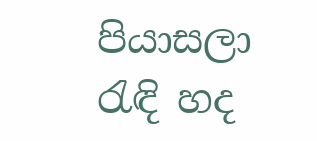පියාසලා
රැඳි හද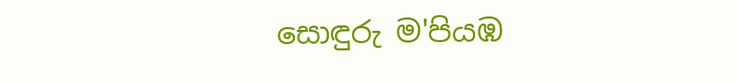සොඳුරු ම'පියඹ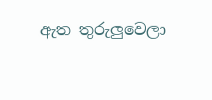ඇත තුරුලුවෙලා